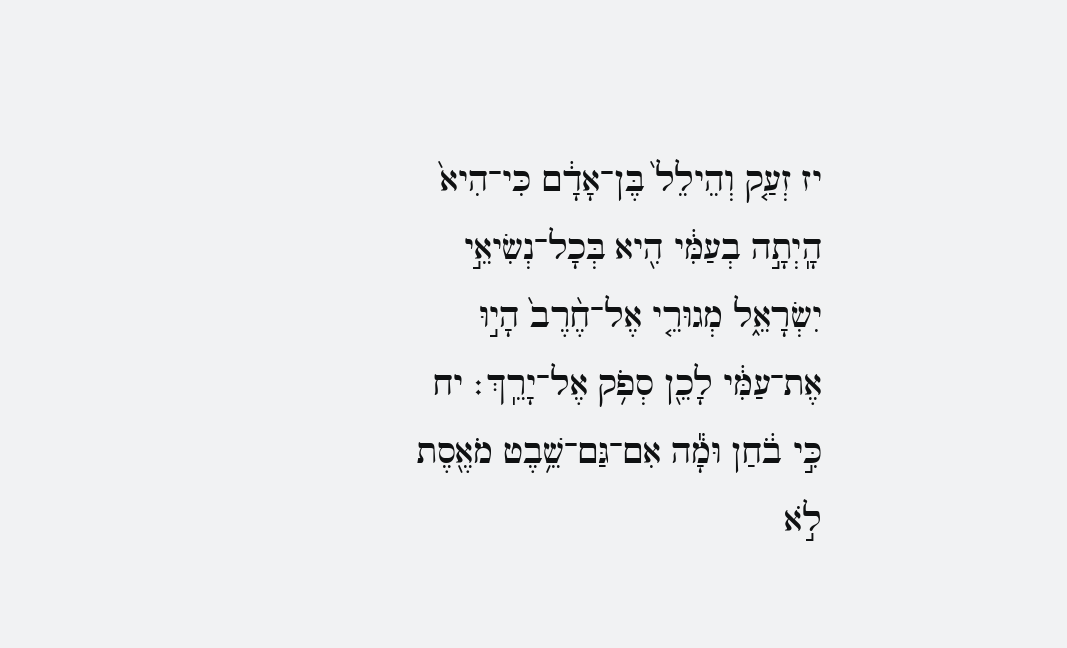יז זְעַ֤ק וְהֵילֵל֙ בֶּן־אָדָ֔ם כִּי־הִיא֙ הָֽיְתָ֣ה בְעַמִּ֔י הִ֖יא בְּכָל־נְשִׂיאֵ֣י יִשְׂרָאֵ֑ל מְגוּרֵ֤י אֶל־חֶ֨רֶב֙ הָי֣וּ אֶת־עַמִּ֔י לָכֵ֖ן סְפֹ֥ק אֶל־יָרֵֽךְ׃ יח כִּ֣י בֹ֔חַן וּמָ֕ה אִם־גַּם־שֵׁ֥בֶט מֹאֶ֖סֶת לֹ֣א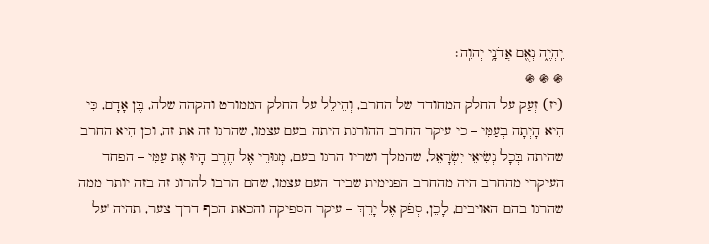יִֽהְיֶ֑ה נְאֻ֖ם אֲדֹנָ֥י יְהוִֽה׃
֍ ֍ ֍
(יז) זְעַק על החלק המחודד של החרב, וְהֵילֵל על החלק הממורט והקהה שלה, בֶּן אָדָם, כִּי הִיא הָיְתָה בְעַמִּי – כי עיקר החרב ההורגת היתה בעם עצמו, שהרגו זה את זה, וכן הִיא החרב שהיתה בְּכָל נְשִׂיאֵי יִשְׂרָאֵל, שהמלך ושריו הרגו בעם, מְגוּרֵי אֶל חֶרֶב הָיוּ אֶת עַמִּי – הפחד העיקרי מהחרב היה מהחרב הפנימית שביד העם עצמו, שהם הרבו להרוג זה בזה יותר ממה שהרגו בהם האויבים, לָכֵן, סְפֹק אֶל יָרֵךְ – עיקר הספיקה והכאת הכף דרך צער, תהיה 'על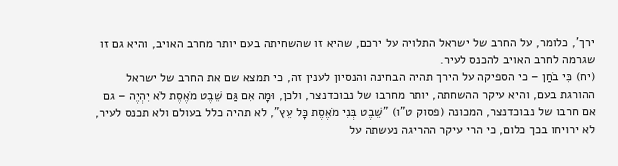ירך', כלומר, על החרב של ישראל התלויה על ירכם, שהיא זו שהשחיתה בעם יותר מחרב האויב, והיא גם זו שגרמה לחרב האויב להכנס לעיר.
(יח) כִּי בֹחַן – כי הספיקה על הירך תהיה הבחינה והנסיון לענין זה, כי תמצא שם את החרב של ישראל ההורגת בעם, והיא עיקר ההשחתה, יותר מחרבו של נבוכדנצר, ולכן, וּמָה אִם גַּם שֵׁבֶט מֹאֶסֶת לֹא יִהְיֶה – גם אם חרבו של נבוכדנצר, המכונה (פסוק ט"ו) "שֵׁבֶט בְּנִי מֹאֶסֶת כָּל עֵץ", לא תהיה כלל בעולם ולא תכנס לעיר, לא ירויחו בכך כלום, כי הרי עיקר ההריגה נעשתה על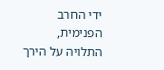ידי החרב הפנימית, התלויה על הירך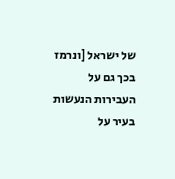של ישראל [ונרמז בכך גם על העבירות הנעשות בעיר על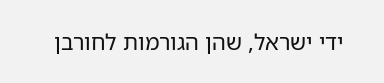ידי ישראל, שהן הגורמות לחורבן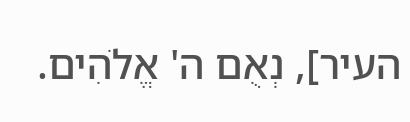העיר], נְאֻם ה' אֱלֹהִים.